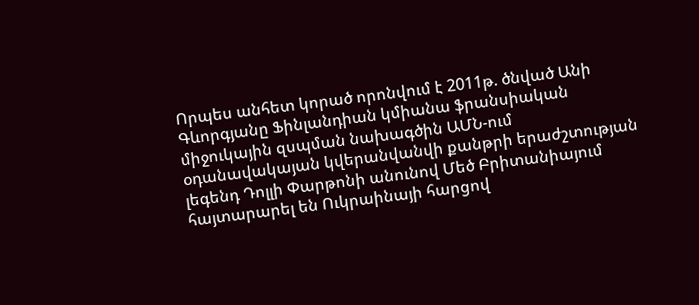Որպես անհետ կորած որոնվում է 2011թ. ծնված Անի Գևորգյանը Ֆինլանդիան կմիանա ֆրանսիական միջուկային զսպման նախագծին ԱՄՆ-ում օդանավակայան կվերանվանվի քանթրի երաժշտության լեգենդ Դոլլի Փարթոնի անունով Մեծ Բրիտանիայում հայտարարել են Ուկրաինայի հարցով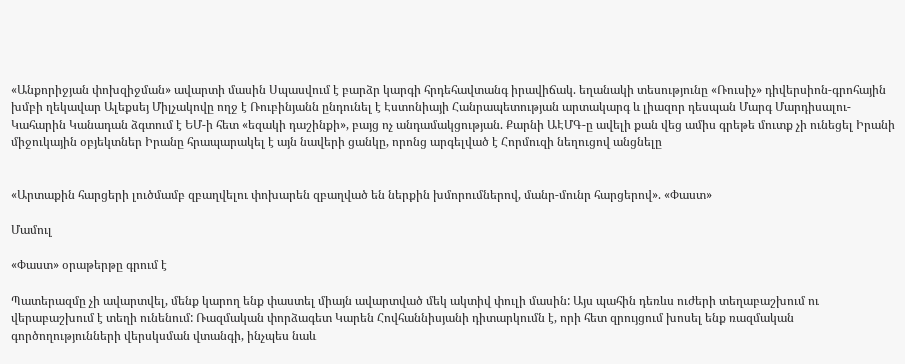«Անքորիջյան փոխզիջման» ավարտի մասին Սպասվում է բարձր կարգի հրդեհավտանգ իրավիճակ. եղանակի տեսությունը «Ռուսիչ» դիվերսիոն-գրոհային խմբի ղեկավար Ալեքսեյ Միլչակովը ողջ է Ռուբինյանն ընդունել է Էստոնիայի Հանրապետության արտակարգ և լիազոր դեսպան Մարգ Մարդիսալու-Կահարին Կանադան ձգտում է ԵՄ-ի հետ «եզակի դաշինքի», բայց ոչ անդամակցության. Քարնի ԱԷՄԳ-ը ավելի քան վեց ամիս գրեթե մուտք չի ունեցել Իրանի միջուկային օբյեկտներ Իրանը հրապարակել է այն նավերի ցանկը, որոնց արգելված է Հորմուզի նեղուցով անցնելը


«Արտաքին հարցերի լուծմամբ զբաղվելու փոխարեն զբաղված են ներքին խմորումներով, մանր-մունր հարցերով». «Փաստ»

Մամուլ

«Փաստ» օրաթերթը գրում է

Պատերազմը չի ավարտվել, մենք կարող ենք փաստել միայն ավարտված մեկ ակտիվ փուլի մասին: Այս պահին դեռևս ուժերի տեղաբաշխում ու վերաբաշխում է տեղի ունենում: Ռազմական փորձագետ Կարեն Հովհաննիսյանի դիտարկումն է, որի հետ զրույցում խոսել ենք ռազմական գործողությունների վերսկսման վտանգի, ինչպես նաև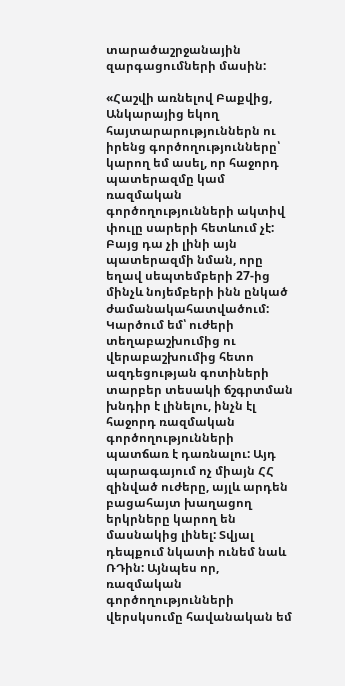տարածաշրջանային զարգացումների մասին:

«Հաշվի առնելով Բաքվից, Անկարայից եկող հայտարարություններն ու իրենց գործողությունները՝ կարող եմ ասել, որ հաջորդ պատերազմը կամ ռազմական գործողությունների ակտիվ փուլը սարերի հետևում չէ: Բայց դա չի լինի այն պատերազմի նման, որը եղավ սեպտեմբերի 27-ից մինչև նոյեմբերի ինն ընկած ժամանակահատվածում: Կարծում եմ՝ ուժերի տեղաբաշխումից ու վերաբաշխումից հետո ազդեցության գոտիների տարբեր տեսակի ճշգրտման խնդիր է լինելու, ինչն էլ հաջորդ ռազմական գործողությունների պատճառ է դառնալու: Այդ պարագայում ոչ միայն ՀՀ զինված ուժերը, այլև արդեն բացահայտ խաղացող երկրները կարող են մասնակից լինել: Տվյալ դեպքում նկատի ունեմ նաև ՌԴին: Այնպես որ, ռազմական գործողությունների վերսկսումը հավանական եմ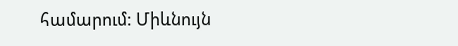համարում: Միևնույն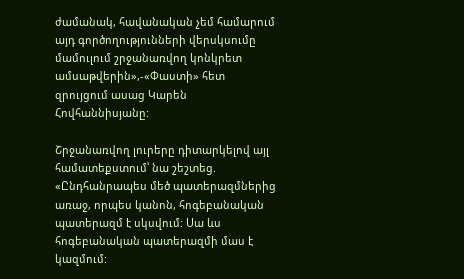ժամանակ, հավանական չեմ համարում այդ գործողությունների վերսկսումը մամուլում շրջանառվող կոնկրետ ամսաթվերին»,-«Փաստի» հետ զրույցում ասաց Կարեն Հովհաննիսյանը:

Շրջանառվող լուրերը դիտարկելով այլ համատեքստում՝ նա շեշտեց. «Ընդհանրապես մեծ պատերազմներից առաջ, որպես կանոն, հոգեբանական պատերազմ է սկսվում: Սա ևս հոգեբանական պատերազմի մաս է կազմում: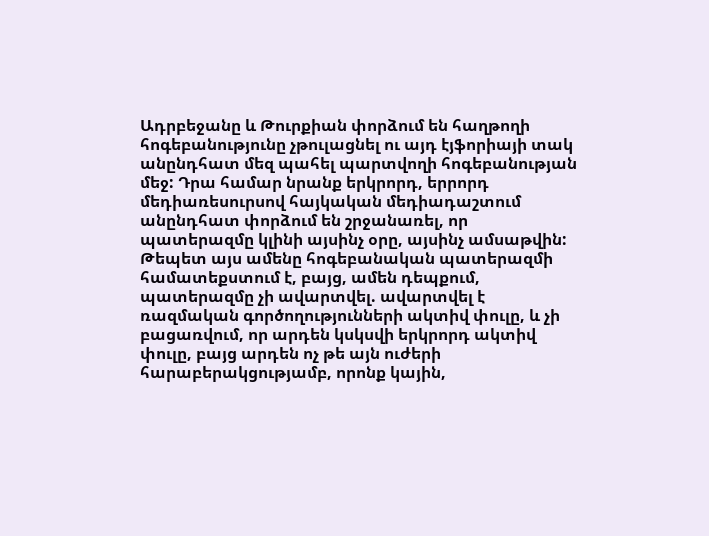Ադրբեջանը և Թուրքիան փորձում են հաղթողի հոգեբանությունը չթուլացնել ու այդ էյֆորիայի տակ անընդհատ մեզ պահել պարտվողի հոգեբանության մեջ: Դրա համար նրանք երկրորդ, երրորդ մեդիառեսուրսով հայկական մեդիադաշտում անընդհատ փորձում են շրջանառել, որ պատերազմը կլինի այսինչ օրը, այսինչ ամսաթվին: Թեպետ այս ամենը հոգեբանական պատերազմի համատեքստում է, բայց, ամեն դեպքում, պատերազմը չի ավարտվել. ավարտվել է ռազմական գործողությունների ակտիվ փուլը, և չի բացառվում, որ արդեն կսկսվի երկրորդ ակտիվ փուլը, բայց արդեն ոչ թե այն ուժերի հարաբերակցությամբ, որոնք կային,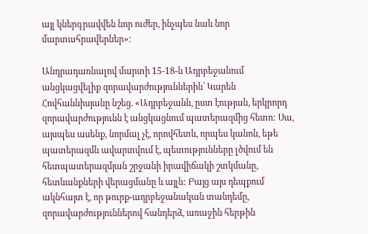այլ կներգրավվեն նոր ուժեր, ինչպես նաև նոր մարտահրավերներ»:

Անդրադառնալով մարտի 15-18-ն Ադրբեջանում անցկացվելիք զորավարժություններին՝ Կարեն Հովհաննիսյանը նշեց. «Ադրբեջանն, ըստ էության, երկրորդ զորավարժությունն է անցկացնում պատերազմից հետո: Սա, այսպես ասենք, նորմալ չէ, որովհետև, որպես կանոն, եթե պատերազմն ավարտվում է, պետությունները լծվում են հետպատերազմյան շրջանի իրավիճակի շտկմանը, հետևանքների վերացմանը և այլն: Բայց այս դեպքում ակնհայտ է, որ թուրք-ադրբեջանական տանդեմը, զորավարժություններով հանդերձ, առաջին հերթին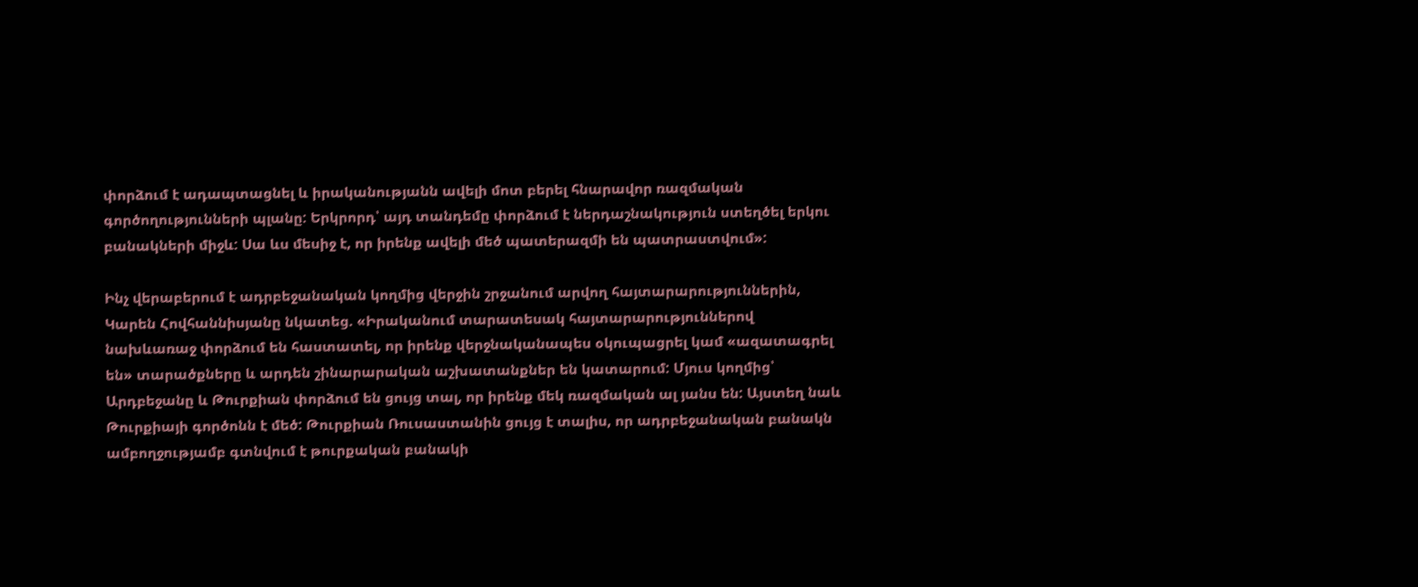փորձում է ադապտացնել և իրականությանն ավելի մոտ բերել հնարավոր ռազմական գործողությունների պլանը: Երկրորդ՝ այդ տանդեմը փորձում է ներդաշնակություն ստեղծել երկու բանակների միջև: Սա ևս մեսիջ է, որ իրենք ավելի մեծ պատերազմի են պատրաստվում»:

Ինչ վերաբերում է ադրբեջանական կողմից վերջին շրջանում արվող հայտարարություններին, Կարեն Հովհաննիսյանը նկատեց. «Իրականում տարատեսակ հայտարարություններով նախևառաջ փորձում են հաստատել, որ իրենք վերջնականապես օկուպացրել կամ «ազատագրել են» տարածքները և արդեն շինարարական աշխատանքներ են կատարում: Մյուս կողմից՝ Արդբեջանը և Թուրքիան փորձում են ցույց տալ, որ իրենք մեկ ռազմական ալ յանս են: Այստեղ նաև Թուրքիայի գործոնն է մեծ: Թուրքիան Ռուսաստանին ցույց է տալիս, որ ադրբեջանական բանակն ամբողջությամբ գտնվում է թուրքական բանակի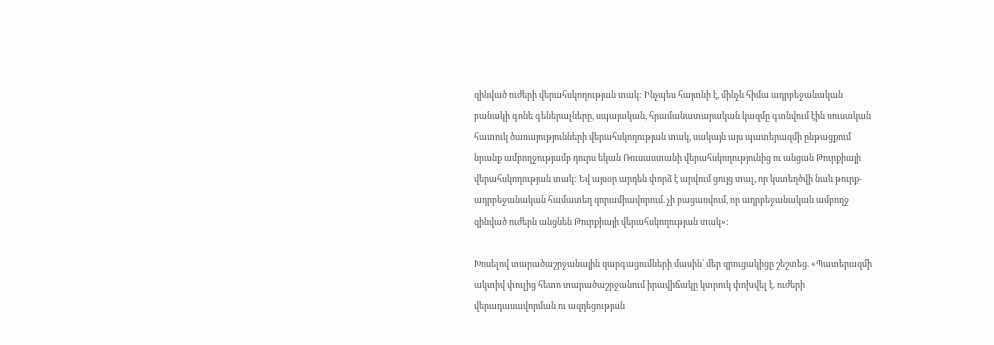զինված ուժերի վերահսկողության տակ: Ինչպես հայտնի է, մինչև հիմա ադրբեջանական բանակի գոնե գեներալները, սպայական, հրամանատարական կազմը գտնվում էին ռուսական հատուկ ծառայությունների վերահսկողության տակ, սակայն այս պատերազմի ընթացքում նրանք ամբողջությամբ դուրս եկան Ռուսաստանի վերահսկողությունից ու անցան Թուրքիայի վերահսկողության տակ: Եվ այսօր արդեն փորձ է արվում ցույց տալ, որ կստեղծվի նաև թուրք-ադրբեջանական համատեղ զորամիավորում. չի բացառվում, որ ադրբեջանական ամբողջ զինված ուժերն անցնեն Թուրքիայի վերահսկողության տակ»:

Խոսելով տարածաշրջանային զարգացումների մասին՝ մեր զրուցակիցը շեշտեց. «Պատերազմի ակտիվ փուլից հետո տարածաշրջանում իրավիճակը կտրուկ փոխվել է. ուժերի վերադասավորման ու ազդեցության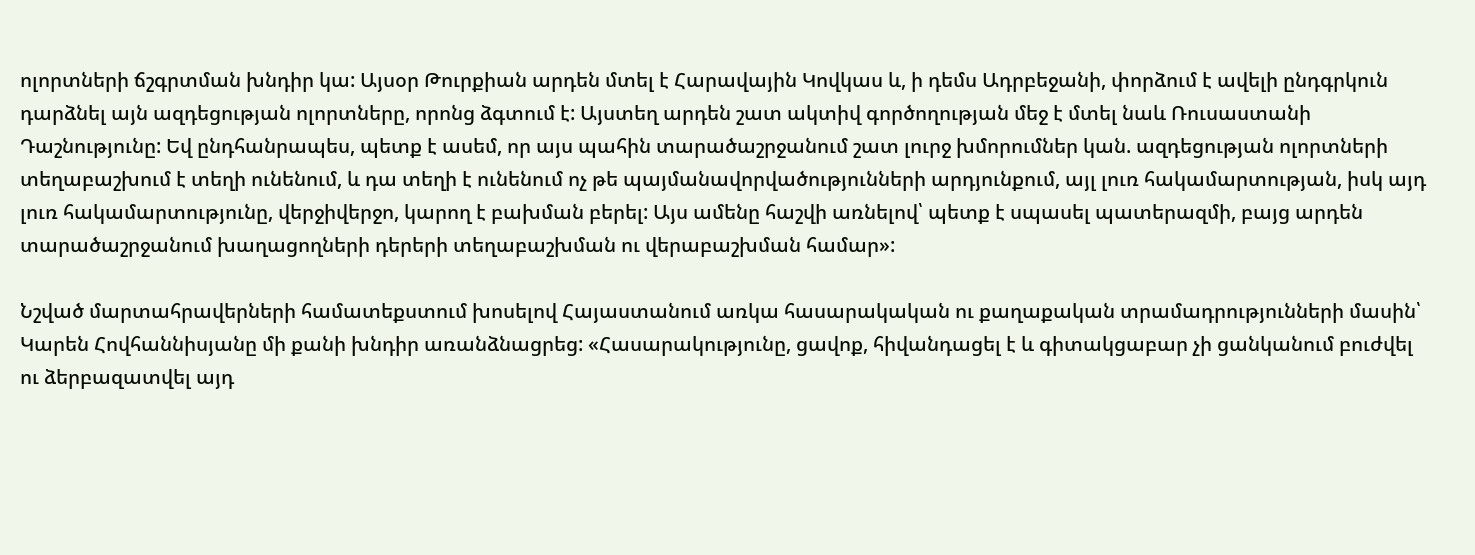ոլորտների ճշգրտման խնդիր կա: Այսօր Թուրքիան արդեն մտել է Հարավային Կովկաս և, ի դեմս Ադրբեջանի, փորձում է ավելի ընդգրկուն դարձնել այն ազդեցության ոլորտները, որոնց ձգտում է: Այստեղ արդեն շատ ակտիվ գործողության մեջ է մտել նաև Ռուսաստանի Դաշնությունը: Եվ ընդհանրապես, պետք է ասեմ, որ այս պահին տարածաշրջանում շատ լուրջ խմորումներ կան. ազդեցության ոլորտների տեղաբաշխում է տեղի ունենում, և դա տեղի է ունենում ոչ թե պայմանավորվածությունների արդյունքում, այլ լուռ հակամարտության, իսկ այդ լուռ հակամարտությունը, վերջիվերջո, կարող է բախման բերել: Այս ամենը հաշվի առնելով՝ պետք է սպասել պատերազմի, բայց արդեն տարածաշրջանում խաղացողների դերերի տեղաբաշխման ու վերաբաշխման համար»:

Նշված մարտահրավերների համատեքստում խոսելով Հայաստանում առկա հասարակական ու քաղաքական տրամադրությունների մասին՝ Կարեն Հովհաննիսյանը մի քանի խնդիր առանձնացրեց: «Հասարակությունը, ցավոք, հիվանդացել է և գիտակցաբար չի ցանկանում բուժվել ու ձերբազատվել այդ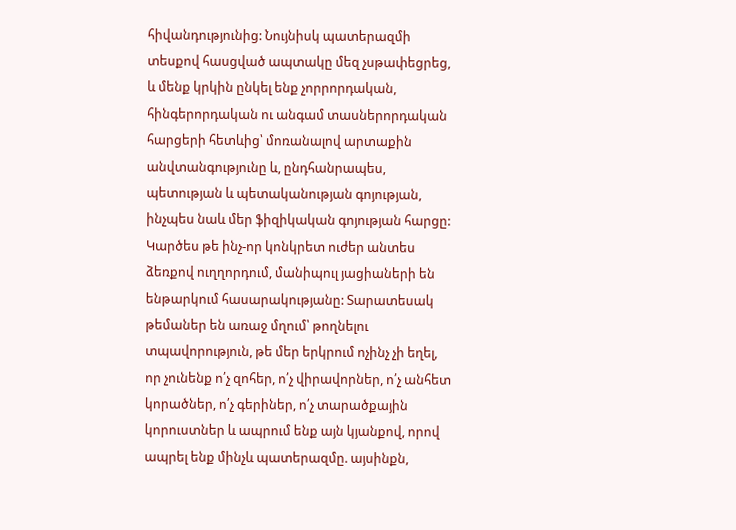հիվանդությունից: Նույնիսկ պատերազմի տեսքով հասցված ապտակը մեզ չսթափեցրեց, և մենք կրկին ընկել ենք չորրորդական, հինգերորդական ու անգամ տասներորդական հարցերի հետևից՝ մոռանալով արտաքին անվտանգությունը և, ընդհանրապես, պետության և պետականության գոյության, ինչպես նաև մեր ֆիզիկական գոյության հարցը: Կարծես թե ինչ-որ կոնկրետ ուժեր անտես ձեռքով ուղղորդում, մանիպուլ յացիաների են ենթարկում հասարակությանը: Տարատեսակ թեմաներ են առաջ մղում՝ թողնելու տպավորություն, թե մեր երկրում ոչինչ չի եղել, որ չունենք ո՛չ զոհեր, ո՛չ վիրավորներ, ո՛չ անհետ կորածներ, ո՛չ գերիներ, ո՛չ տարածքային կորուստներ և ապրում ենք այն կյանքով, որով ապրել ենք մինչև պատերազմը. այսինքն,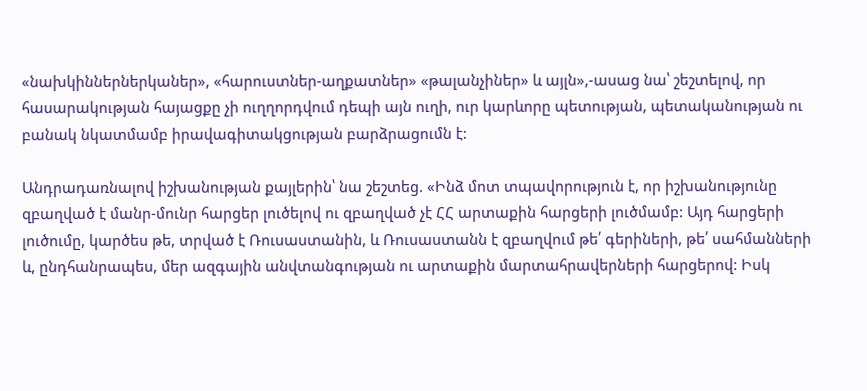«նախկիններներկաներ», «հարուստներ-աղքատներ» «թալանչիներ» և այլն»,-ասաց նա՝ շեշտելով, որ հասարակության հայացքը չի ուղղորդվում դեպի այն ուղի, ուր կարևորը պետության, պետականության ու բանակ նկատմամբ իրավագիտակցության բարձրացումն է:

Անդրադառնալով իշխանության քայլերին՝ նա շեշտեց. «Ինձ մոտ տպավորություն է, որ իշխանությունը զբաղված է մանր-մունր հարցեր լուծելով ու զբաղված չէ ՀՀ արտաքին հարցերի լուծմամբ: Այդ հարցերի լուծումը, կարծես թե, տրված է Ռուսաստանին, և Ռուսաստանն է զբաղվում թե՛ գերիների, թե՛ սահմանների և, ընդհանրապես, մեր ազգային անվտանգության ու արտաքին մարտահրավերների հարցերով: Իսկ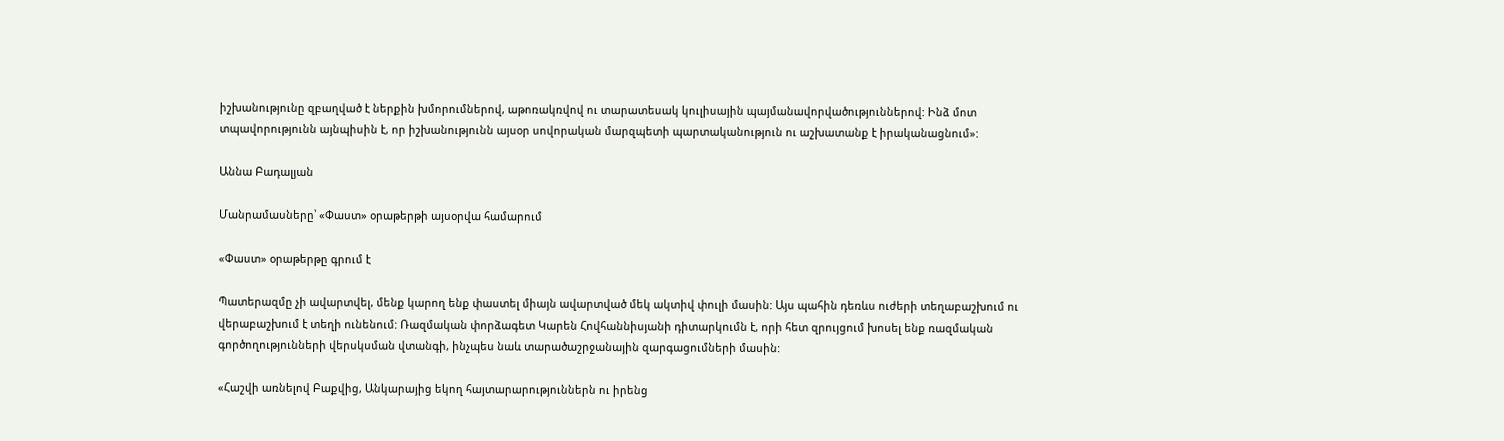իշխանությունը զբաղված է ներքին խմորումներով, աթոռակռվով ու տարատեսակ կուլիսային պայմանավորվածություններով: Ինձ մոտ տպավորությունն այնպիսին է, որ իշխանությունն այսօր սովորական մարզպետի պարտականություն ու աշխատանք է իրականացնում»:

Աննա Բադալյան

Մանրամասները՝ «Փաստ» օրաթերթի այսօրվա համարում

«Փաստ» օրաթերթը գրում է

Պատերազմը չի ավարտվել, մենք կարող ենք փաստել միայն ավարտված մեկ ակտիվ փուլի մասին: Այս պահին դեռևս ուժերի տեղաբաշխում ու վերաբաշխում է տեղի ունենում: Ռազմական փորձագետ Կարեն Հովհաննիսյանի դիտարկումն է, որի հետ զրույցում խոսել ենք ռազմական գործողությունների վերսկսման վտանգի, ինչպես նաև տարածաշրջանային զարգացումների մասին:

«Հաշվի առնելով Բաքվից, Անկարայից եկող հայտարարություններն ու իրենց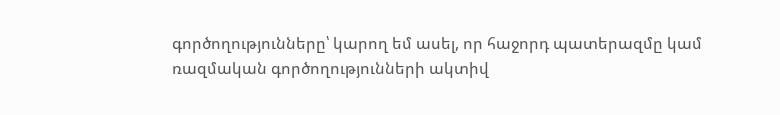գործողությունները՝ կարող եմ ասել, որ հաջորդ պատերազմը կամ ռազմական գործողությունների ակտիվ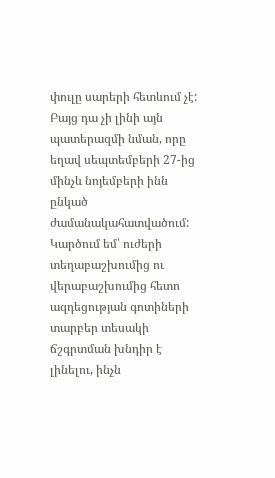փուլը սարերի հետևում չէ: Բայց դա չի լինի այն պատերազմի նման, որը եղավ սեպտեմբերի 27-ից մինչև նոյեմբերի ինն ընկած ժամանակահատվածում: Կարծում եմ՝ ուժերի տեղաբաշխումից ու վերաբաշխումից հետո ազդեցության գոտիների տարբեր տեսակի ճշգրտման խնդիր է լինելու, ինչն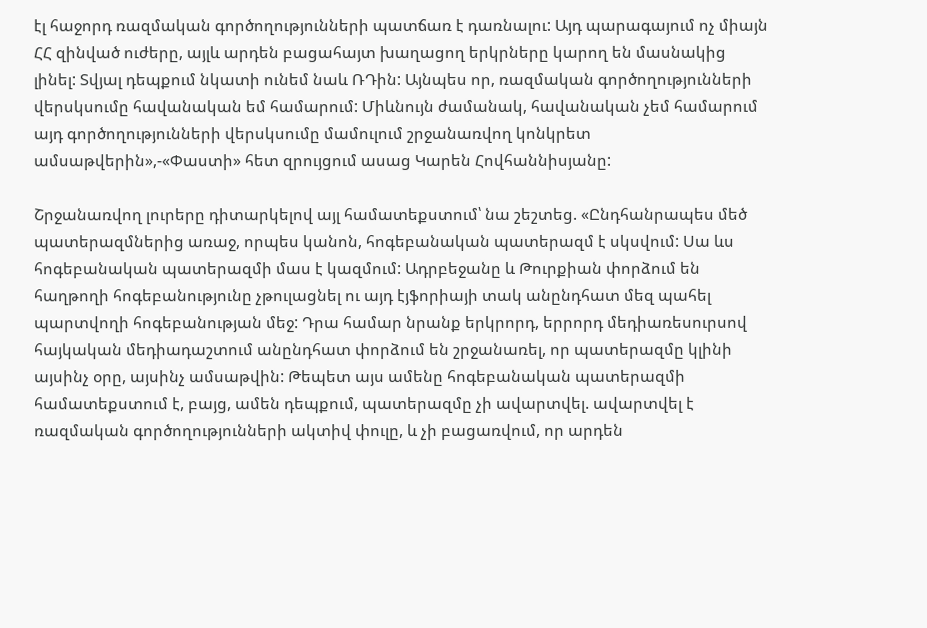էլ հաջորդ ռազմական գործողությունների պատճառ է դառնալու: Այդ պարագայում ոչ միայն ՀՀ զինված ուժերը, այլև արդեն բացահայտ խաղացող երկրները կարող են մասնակից լինել: Տվյալ դեպքում նկատի ունեմ նաև ՌԴին: Այնպես որ, ռազմական գործողությունների վերսկսումը հավանական եմ համարում: Միևնույն ժամանակ, հավանական չեմ համարում այդ գործողությունների վերսկսումը մամուլում շրջանառվող կոնկրետ ամսաթվերին»,-«Փաստի» հետ զրույցում ասաց Կարեն Հովհաննիսյանը:

Շրջանառվող լուրերը դիտարկելով այլ համատեքստում՝ նա շեշտեց. «Ընդհանրապես մեծ պատերազմներից առաջ, որպես կանոն, հոգեբանական պատերազմ է սկսվում: Սա ևս հոգեբանական պատերազմի մաս է կազմում: Ադրբեջանը և Թուրքիան փորձում են հաղթողի հոգեբանությունը չթուլացնել ու այդ էյֆորիայի տակ անընդհատ մեզ պահել պարտվողի հոգեբանության մեջ: Դրա համար նրանք երկրորդ, երրորդ մեդիառեսուրսով հայկական մեդիադաշտում անընդհատ փորձում են շրջանառել, որ պատերազմը կլինի այսինչ օրը, այսինչ ամսաթվին: Թեպետ այս ամենը հոգեբանական պատերազմի համատեքստում է, բայց, ամեն դեպքում, պատերազմը չի ավարտվել. ավարտվել է ռազմական գործողությունների ակտիվ փուլը, և չի բացառվում, որ արդեն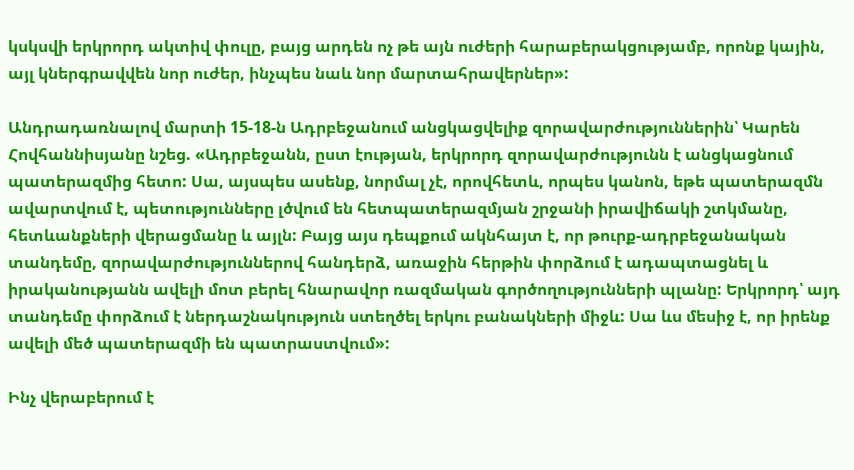կսկսվի երկրորդ ակտիվ փուլը, բայց արդեն ոչ թե այն ուժերի հարաբերակցությամբ, որոնք կային, այլ կներգրավվեն նոր ուժեր, ինչպես նաև նոր մարտահրավերներ»:

Անդրադառնալով մարտի 15-18-ն Ադրբեջանում անցկացվելիք զորավարժություններին՝ Կարեն Հովհաննիսյանը նշեց. «Ադրբեջանն, ըստ էության, երկրորդ զորավարժությունն է անցկացնում պատերազմից հետո: Սա, այսպես ասենք, նորմալ չէ, որովհետև, որպես կանոն, եթե պատերազմն ավարտվում է, պետությունները լծվում են հետպատերազմյան շրջանի իրավիճակի շտկմանը, հետևանքների վերացմանը և այլն: Բայց այս դեպքում ակնհայտ է, որ թուրք-ադրբեջանական տանդեմը, զորավարժություններով հանդերձ, առաջին հերթին փորձում է ադապտացնել և իրականությանն ավելի մոտ բերել հնարավոր ռազմական գործողությունների պլանը: Երկրորդ՝ այդ տանդեմը փորձում է ներդաշնակություն ստեղծել երկու բանակների միջև: Սա ևս մեսիջ է, որ իրենք ավելի մեծ պատերազմի են պատրաստվում»:

Ինչ վերաբերում է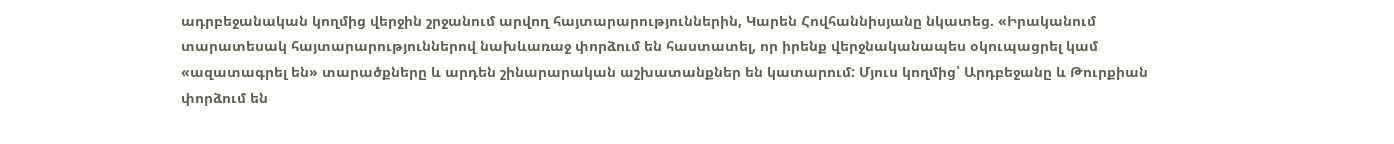ադրբեջանական կողմից վերջին շրջանում արվող հայտարարություններին, Կարեն Հովհաննիսյանը նկատեց. «Իրականում տարատեսակ հայտարարություններով նախևառաջ փորձում են հաստատել, որ իրենք վերջնականապես օկուպացրել կամ «ազատագրել են» տարածքները և արդեն շինարարական աշխատանքներ են կատարում: Մյուս կողմից՝ Արդբեջանը և Թուրքիան փորձում են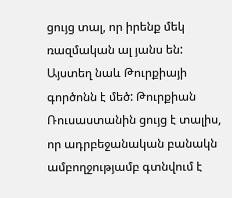ցույց տալ, որ իրենք մեկ ռազմական ալ յանս են: Այստեղ նաև Թուրքիայի գործոնն է մեծ: Թուրքիան Ռուսաստանին ցույց է տալիս, որ ադրբեջանական բանակն ամբողջությամբ գտնվում է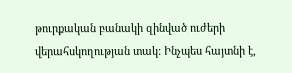թուրքական բանակի զինված ուժերի վերահսկողության տակ: Ինչպես հայտնի է,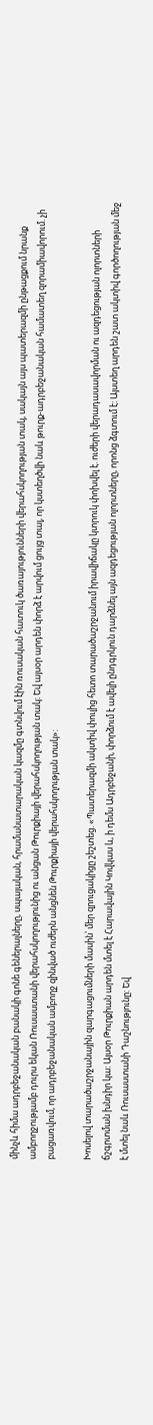մինչև հիմա ադրբեջանական բանակի գոնե գեներալները, սպայական, հրամանատարական կազմը գտնվում էին ռուսական հատուկ ծառայությունների վերահսկողության տակ, սակայն այս պատերազմի ընթացքում նրանք ամբողջությամբ դուրս եկան Ռուսաստանի վերահսկողությունից ու անցան Թուրքիայի վերահսկողության տակ: Եվ այսօր արդեն փորձ է արվում ցույց տալ, որ կստեղծվի նաև թուրք-ադրբեջանական համատեղ զորամիավորում. չի բացառվում, որ ադրբեջանական ամբողջ զինված ուժերն անցնեն Թուրքիայի վերահսկողության տակ»:

Խոսելով տարածաշրջանային զարգացումների մասին՝ մեր զրուցակիցը շեշտեց. «Պատերազմի ակտիվ փուլից հետո տարածաշրջանում իրավիճակը կտրուկ փոխվել է. ուժերի վերադասավորման ու ազդեցության ոլորտների ճշգրտման խնդիր կա: Այսօր Թուրքիան արդեն մտել է Հարավային Կովկաս և, ի դեմս Ադրբեջանի, փորձում է ավելի ընդգրկուն դարձնել այն ազդեցության ոլորտները, որոնց ձգտում է: Այստեղ արդեն շատ ակտիվ գործողության մեջ է մտել նաև Ռուսաստանի Դաշնությունը: Եվ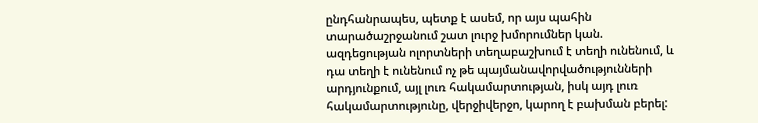ընդհանրապես, պետք է ասեմ, որ այս պահին տարածաշրջանում շատ լուրջ խմորումներ կան. ազդեցության ոլորտների տեղաբաշխում է տեղի ունենում, և դա տեղի է ունենում ոչ թե պայմանավորվածությունների արդյունքում, այլ լուռ հակամարտության, իսկ այդ լուռ հակամարտությունը, վերջիվերջո, կարող է բախման բերել: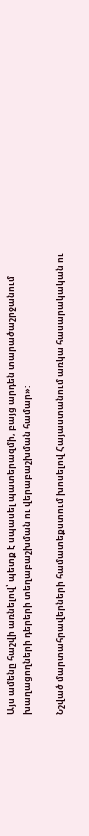Այս ամենը հաշվի առնելով՝ պետք է սպասել պատերազմի, բայց արդեն տարածաշրջանում խաղացողների դերերի տեղաբաշխման ու վերաբաշխման համար»:

Նշված մարտահրավերների համատեքստում խոսելով Հայաստանում առկա հասարակական ու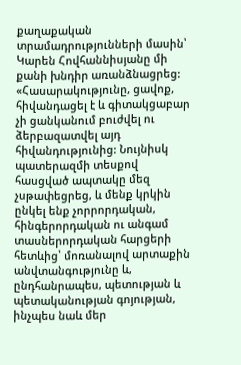քաղաքական տրամադրությունների մասին՝ Կարեն Հովհաննիսյանը մի քանի խնդիր առանձնացրեց: «Հասարակությունը, ցավոք, հիվանդացել է և գիտակցաբար չի ցանկանում բուժվել ու ձերբազատվել այդ հիվանդությունից: Նույնիսկ պատերազմի տեսքով հասցված ապտակը մեզ չսթափեցրեց, և մենք կրկին ընկել ենք չորրորդական, հինգերորդական ու անգամ տասներորդական հարցերի հետևից՝ մոռանալով արտաքին անվտանգությունը և, ընդհանրապես, պետության և պետականության գոյության, ինչպես նաև մեր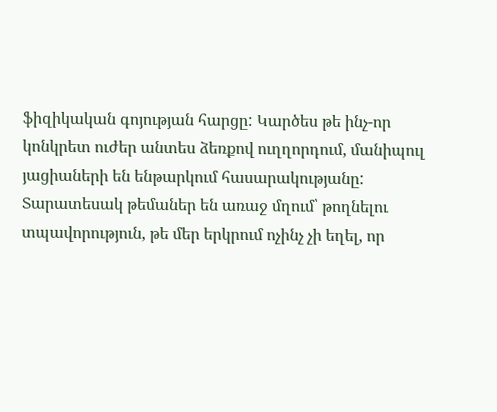ֆիզիկական գոյության հարցը: Կարծես թե ինչ-որ կոնկրետ ուժեր անտես ձեռքով ուղղորդում, մանիպուլ յացիաների են ենթարկում հասարակությանը: Տարատեսակ թեմաներ են առաջ մղում՝ թողնելու տպավորություն, թե մեր երկրում ոչինչ չի եղել, որ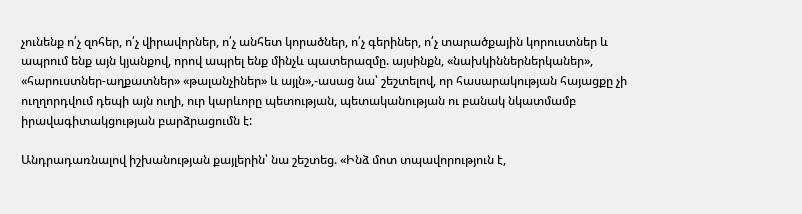չունենք ո՛չ զոհեր, ո՛չ վիրավորներ, ո՛չ անհետ կորածներ, ո՛չ գերիներ, ո՛չ տարածքային կորուստներ և ապրում ենք այն կյանքով, որով ապրել ենք մինչև պատերազմը. այսինքն, «նախկիններներկաներ», «հարուստներ-աղքատներ» «թալանչիներ» և այլն»,-ասաց նա՝ շեշտելով, որ հասարակության հայացքը չի ուղղորդվում դեպի այն ուղի, ուր կարևորը պետության, պետականության ու բանակ նկատմամբ իրավագիտակցության բարձրացումն է:

Անդրադառնալով իշխանության քայլերին՝ նա շեշտեց. «Ինձ մոտ տպավորություն է,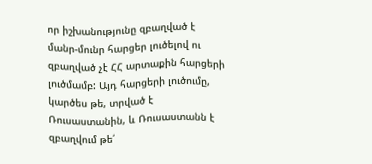որ իշխանությունը զբաղված է մանր-մունր հարցեր լուծելով ու զբաղված չէ ՀՀ արտաքին հարցերի լուծմամբ: Այդ հարցերի լուծումը, կարծես թե, տրված է Ռուսաստանին, և Ռուսաստանն է զբաղվում թե՛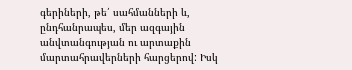գերիների, թե՛ սահմանների և, ընդհանրապես, մեր ազգային անվտանգության ու արտաքին մարտահրավերների հարցերով: Իսկ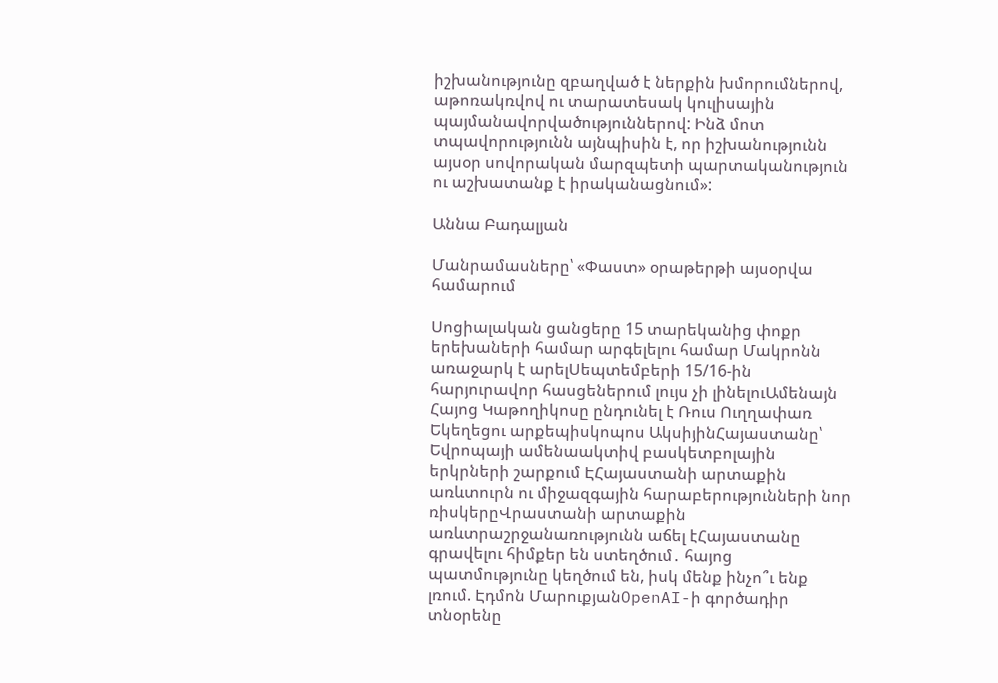իշխանությունը զբաղված է ներքին խմորումներով, աթոռակռվով ու տարատեսակ կուլիսային պայմանավորվածություններով: Ինձ մոտ տպավորությունն այնպիսին է, որ իշխանությունն այսօր սովորական մարզպետի պարտականություն ու աշխատանք է իրականացնում»:

Աննա Բադալյան

Մանրամասները՝ «Փաստ» օրաթերթի այսօրվա համարում

Սոցիալական ցանցերը 15 տարեկանից փոքր երեխաների համար արգելելու համար Մակրոնն առաջարկ է արելՍեպտեմբերի 15/16-ին հարյուրավոր հասցեներում լույս չի լինելուԱմենայն Հայոց Կաթողիկոսը ընդունել է Ռուս Ուղղափառ Եկեղեցու արքեպիսկոպոս ԱկսիյինՀայաստանը՝ Եվրոպայի ամենաակտիվ բասկետբոլային երկրների շարքում ԷՀայաստանի արտաքին առևտուրն ու միջազգային հարաբերությունների նոր ռիսկերըՎրաստանի արտաքին առևտրաշրջանառությունն աճել էՀայաստանը գրավելու հիմքեր են ստեղծում․ հայոց պատմությունը կեղծում են, իսկ մենք ինչո՞ւ ենք լռում. Էդմոն ՄարուքյանOpenAI-ի գործադիր տնօրենը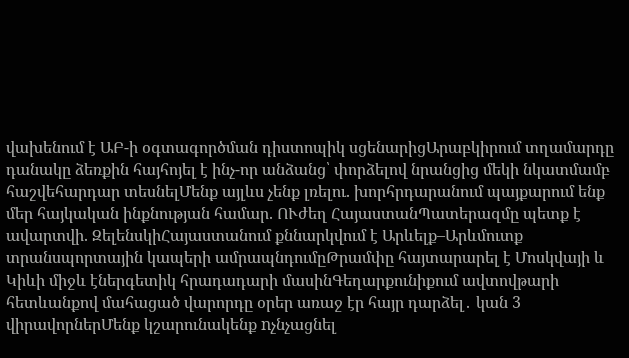վախենում է ԱԲ-ի օգտագործման դիստոպիկ սցենարիցԱրաբկիրում տղամարդը դանակը ձեռքին հայհոյել է ինչ-որ անձանց՝ փորձելով նրանցից մեկի նկատմամբ հաշվեհարդար տեսնելՄենք այլևս չենք լռելու. խորհրդարանում պայքարում ենք մեր հայկական ինքնության համար. ՈՒժեղ ՀայաստանՊատերազմը պետք է ավարտվի. ԶելենսկիՀայաստանում քննարկվում է Արևելք–Արևմուտք տրանսպորտային կապերի ամրապնդումըԹրամփը հայտարարել է Մոսկվայի և Կիևի միջև էներգետիկ հրադադարի մասինԳեղարքունիքում ավտովթարի հետևանքով մահացած վարորդը օրեր առաջ էր հայր դարձել․ կան 3 վիրավորներՄենք կշարունակենք nչնչացնել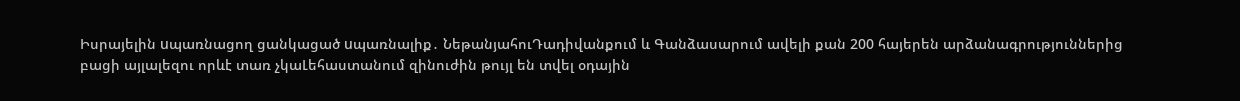Իսրայելին uպառնացող ցանկացած uպառնալիք․ ՆեթանյահուԴադիվանքում և Գանձասարում ավելի քան 200 հայերեն արձանագրություններից բացի այլալեզու որևէ տառ չկաԼեհաստանում զինուժին թույլ են տվել օդային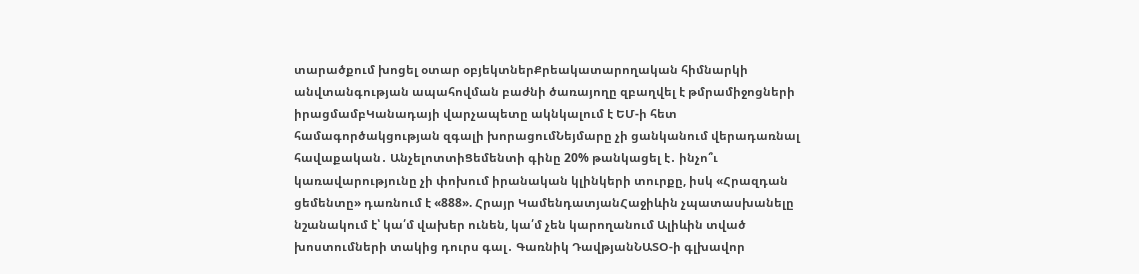տարածքում խոցել օտար օբյեկտներՔրեակատարողական հիմնարկի անվտանգության ապահովման բաժնի ծառայողը զբաղվել է թմրամիջոցների իրացմամբԿանադայի վարչապետը ակնկալում է ԵՄ-ի հետ համագործակցության զգալի խորացումՆեյմարը չի ցանկանում վերադառնալ հավաքական․ ԱնչելոտտիՑեմենտի գինը 20% թանկացել է․ ինչո՞ւ կառավարությունը չի փոխում իրանական կլինկերի տուրքը, իսկ «Հրազդան ցեմենտը» դառնում է «888». Հրայր ԿամենդատյանՀաջիևին չպատասխանելը նշանակում է՝ կա՛մ վախեր ունեն, կա՛մ չեն կարողանում Ալիևին տված խոստումների տակից դուրս գալ․ Գառնիկ ԴավթյանՆԱՏՕ-ի գլխավոր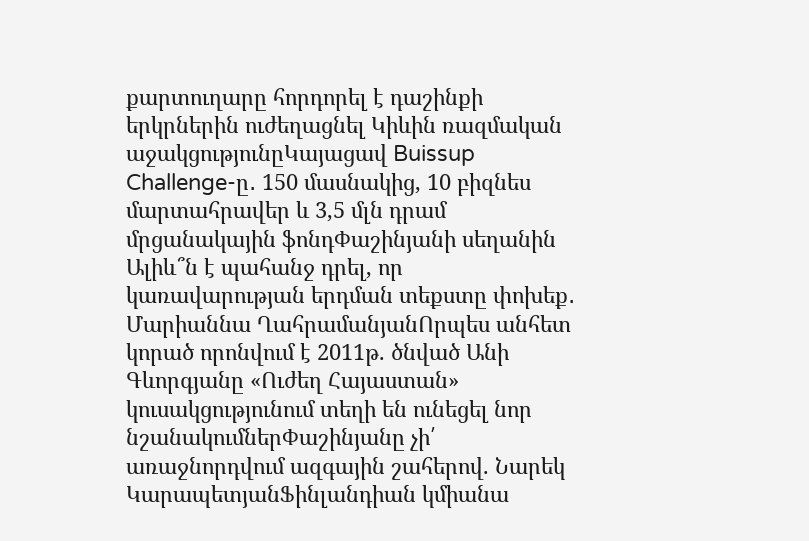քարտուղարը հորդորել է դաշինքի երկրներին ուժեղացնել Կիևին ռազմական աջակցությունըԿայացավ Buissup Challenge-ը․ 150 մասնակից, 10 բիզնես մարտահրավեր և 3,5 մլն դրամ մրցանակային ֆոնդՓաշինյանի սեղանին Ալիև՞ն է պահանջ դրել, որ կառավարության երդման տեքստը փոխեք․ Մարիաննա ՂահրամանյանՈրպես անհետ կորած որոնվում է 2011թ. ծնված Անի Գևորգյանը «Ուժեղ Հայաստան» կուսակցությունում տեղի են ունեցել նոր նշանակումներՓաշինյանը չի՛ առաջնորդվում ազգային շահերով. Նարեկ ԿարապետյանՖինլանդիան կմիանա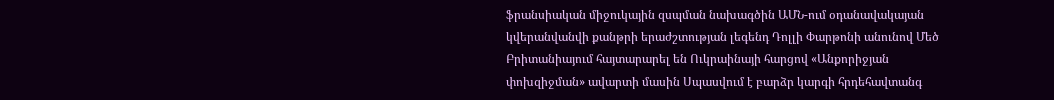ֆրանսիական միջուկային զսպման նախագծին ԱՄՆ-ում օդանավակայան կվերանվանվի քանթրի երաժշտության լեգենդ Դոլլի Փարթոնի անունով Մեծ Բրիտանիայում հայտարարել են Ուկրաինայի հարցով «Անքորիջյան փոխզիջման» ավարտի մասին Սպասվում է բարձր կարգի հրդեհավտանգ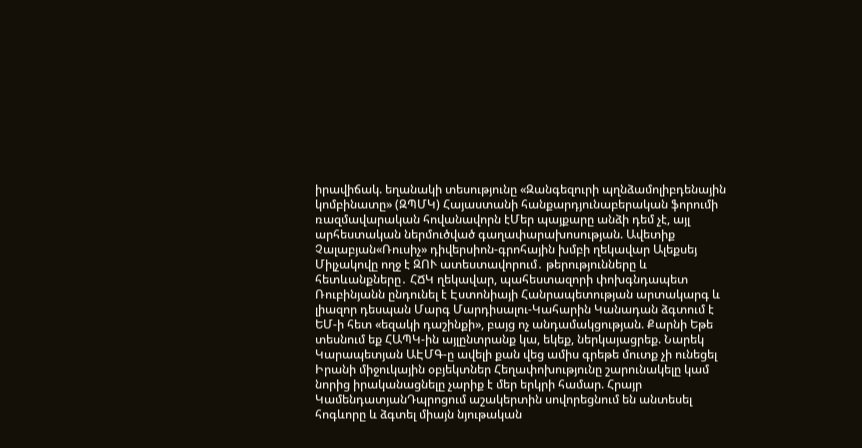իրավիճակ. եղանակի տեսությունը «Զանգեզուրի պղնձամոլիբդենային կոմբինատը» (ԶՊՄԿ) Հայաստանի հանքարդյունաբերական ֆորումի ռազմավարական հովանավորն էՄեր պայքարը անձի դեմ չէ, այլ արհեստական ներմուծված գաղափարախոսության. Ավետիք Չալաբյան«Ռուսիչ» դիվերսիոն-գրոհային խմբի ղեկավար Ալեքսեյ Միլչակովը ողջ է ԶՈՒ ատեստավորում․ թերությունները և հետևանքները․ ՀՃԿ ղեկավար, պահեստազորի փոխգնդապետ Ռուբինյանն ընդունել է Էստոնիայի Հանրապետության արտակարգ և լիազոր դեսպան Մարգ Մարդիսալու-Կահարին Կանադան ձգտում է ԵՄ-ի հետ «եզակի դաշինքի», բայց ոչ անդամակցության. Քարնի Եթե տեսնում եք ՀԱՊԿ-ին այլընտրանք կա, եկեք, ներկայացրեք. Նարեկ Կարապետյան ԱԷՄԳ-ը ավելի քան վեց ամիս գրեթե մուտք չի ունեցել Իրանի միջուկային օբյեկտներ Հեղափոխությունը շարունակելը կամ նորից իրականացնելը չարիք է մեր երկրի համար. Հրայր ԿամենդատյանԴպրոցում աշակերտին սովորեցնում են անտեսել հոգևորը և ձգտել միայն նյութական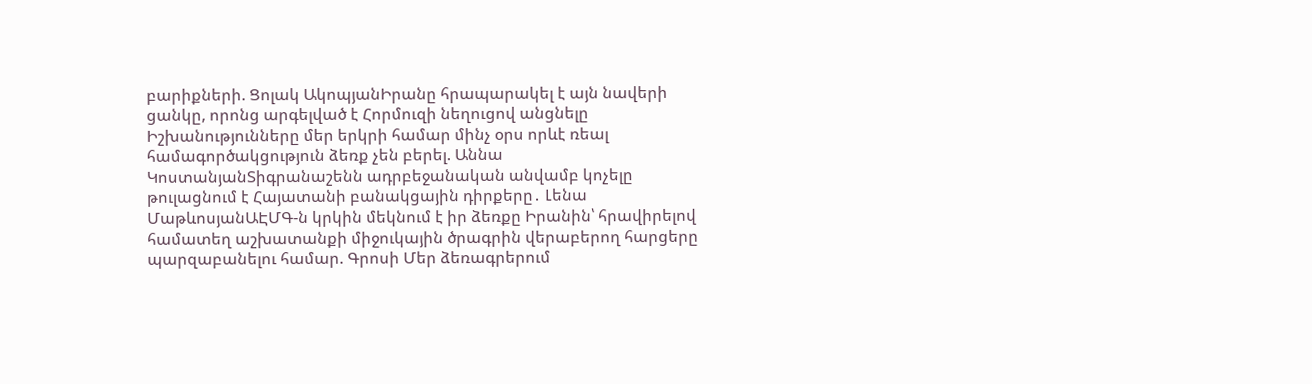բարիքների. Ցոլակ ԱկոպյանԻրանը հրապարակել է այն նավերի ցանկը, որոնց արգելված է Հորմուզի նեղուցով անցնելը Իշխանությունները մեր երկրի համար մինչ օրս որևէ ռեալ համագործակցություն ձեռք չեն բերել. Աննա ԿոստանյանՏիգրանաշենն ադրբեջանական անվամբ կոչելը թուլացնում է Հայատանի բանակցային դիրքերը․ Լենա ՄաթևոսյանԱԷՄԳ-ն կրկին մեկնում է իր ձեռքը Իրանին՝ հրավիրելով համատեղ աշխատանքի միջուկային ծրագրին վերաբերող հարցերը պարզաբանելու համար. Գրոսի Մեր ձեռագրերում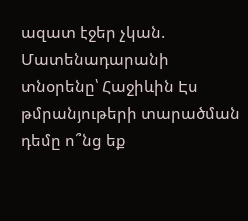ազատ էջեր չկան. Մատենադարանի տնօրենը՝ Հաջիևին Էս թմրանյութերի տարածման դեմը ո՞նց եք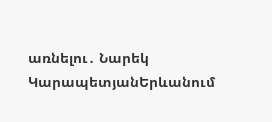առնելու․ Նարեկ ԿարապետյանԵրևանում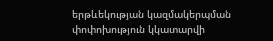երթևեկության կազմակերպման փոփոխություն կկատարվի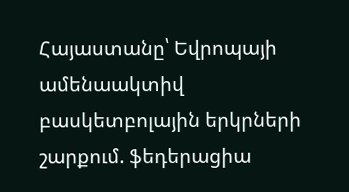Հայաստանը՝ Եվրոպայի ամենաակտիվ բասկետբոլային երկրների շարքում. ֆեդերացիա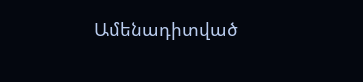Ամենադիտված